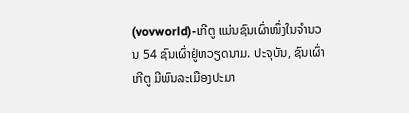(vovworld)-ເກີຕູ ແມ່ນຊົນເຜົ່າໜຶ່ງໃນຈຳນວນ 54 ຊົນເຜົ່າຢູ່ຫວຽດນາມ. ປະຈຸບັນ, ຊົນເຜົ່າເກີຕູ ມີພົນລະເມືອງປະມາ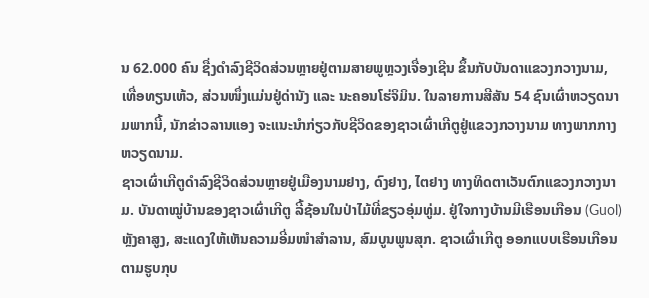ນ 62.000 ຄົນ ຊື່ງດຳລົງຊີວິດສ່ວນຫຼາຍຢູ່ຕາມສາຍພູຫຼວງເຈື່ອງເຊີນ ຂຶ້ນກັບບັນດາແຂວງກວາງນາມ, ເທື່ອທຽນເຫ້ວ, ສ່ວນໜຶ່ງແມ່ນຢູ່ດ່ານັງ ແລະ ນະຄອນໂຮ່ຈິມິນ. ໃນລາຍການສີສັນ 54 ຊົນເຜົ່າຫວຽດນາມພາກນີ້, ນັກຂ່າວລານແອງ ຈະແນະນຳກ່ຽວກັບຊີວິດຂອງຊາວເຜົ່າເກີຕູຢູ່ແຂວງກວາງນາມ ທາງພາກກາງຫວຽດນາມ.
ຊາວເຜົ່າເກີຕູດຳລົງຊີວິດສ່ວນຫຼາຍຢູ່ເມືອງນາມຢາງ, ດົງຢາງ, ໄຕຢາງ ທາງທິດຕາເວັນຕົກແຂວງກວາງນາມ. ບັນດາໝູ່ບ້ານຂອງຊາວເຜົ່າເກີຕູ ລີ້ຊ້ອນໃນປ່າໄມ້ທີ່ຂຽວອຸ່ມທູ່ມ. ຢູ່ໃຈກາງບ້ານມີເຮືອນເກືອນ (Guol) ຫຼັງຄາສູງ, ສະແດງໃຫ້ເຫັນຄວາມອີ່ມໜຳສຳລານ, ສົມບູນພູນສຸກ. ຊາວເຜົ່າເກີຕູ ອອກແບບເຮືອນເກືອນ ຕາມຮູບກຸບ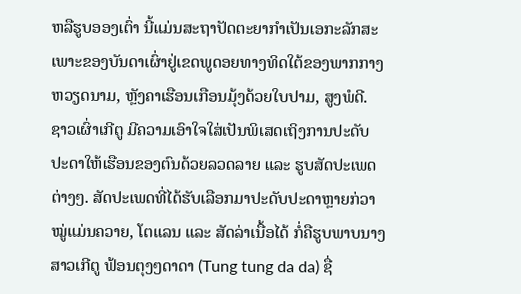ຫລືຮູບອອງເຕົ່າ ນີ້ແມ່ນສະຖາປັດຕະຍາກຳເປັນເອກະລັກສະເພາະຂອງບັນດາເຜົ່າຢູ່ເຂດພູດອຍທາງທິດໃຕ້ຂອງພາກກາງຫວຽດນາມ, ຫຼັງຄາເຮືອນເກືອນມຸ້ງດ້ວຍໃບປາມ, ສູງພໍດີ. ຊາວເຜົ່າເກີຕູ ມີຄວາມເອົາໃຈໃສ່ເປັນພິເສດເຖິງການປະດັບປະດາໃຫ້ເຮືອນຂອງຕົນດ້ວຍລວດລາຍ ແລະ ຮູບສັດປະເພດຕ່າງໆ. ສັດປະເພດທີ່ໄດ້ຮັບເລືອກມາປະດັບປະດາຫຼາຍກ່ວາໝູ່ແມ່ນຄວາຍ, ໂຕແລນ ແລະ ສັດລ່າເນື້ອໄດ້ ກໍ່ຄືຮູບພາບນາງສາວເກີຕູ ຟ້ອນຕຸງໆດາດາ (Tung tung da da) ຊື່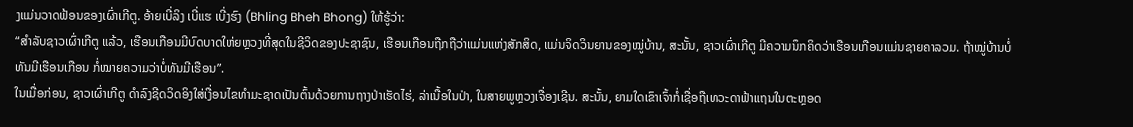ງແມ່ນວາດຟ້ອນຂອງເຜົ່າເກີຕູ. ອ້າຍເບີ່ລິງ ເບີ່ແຮ ເບີ່ງຮົງ (Bhling Bheh Bhong) ໃຫ້ຮູ້ວ່າ:
“ສຳລັບຊາວເຜົ່າເກີຕູ ແລ້ວ, ເຮືອນເກືອນມີບົດບາດໃຫ່ຍຫຼວງທີ່ສຸດໃນຊີວິດຂອງປະຊາຊົນ, ເຮືອນເກືອນຖືກຖືວ່າແມ່ນແຫ່ງສັກສິດ, ແມ່ນຈິດວິນຍານຂອງໝູ່ບ້ານ, ສະນັ້ນ, ຊາວເຜົ່າເກີຕູ ມີຄວາມນຶກຄິດວ່າເຮືອນເກືອນແມ່ນຊາຍຄາລວມ. ຖ້າໝູ່ບ້ານບໍ່ທັນມີເຮືອນເກືອນ ກໍ່ໝາຍຄວາມວ່າບໍ່ທັນມີເຮືອນ”.
ໃນເມື່ອກ່ອນ, ຊາວເຜົ່າເກີຕູ ດຳລົງຊີດວິດອິງໃສ່ເງື່ອນໄຂທຳມະຊາດເປັນຕົ້ນດ້ວຍການຖາງປ່າເຮັດໄຮ່, ລ່າເນື້ອໃນປ່າ, ໃນສາຍພູຫຼວງເຈື່ອງເຊີນ. ສະນັ້ນ, ຍາມໃດເຂົາເຈົ້າກໍ່ເຊື່ອຖືເທວະດາຟ້າແຖນໃນຕະຫຼອດ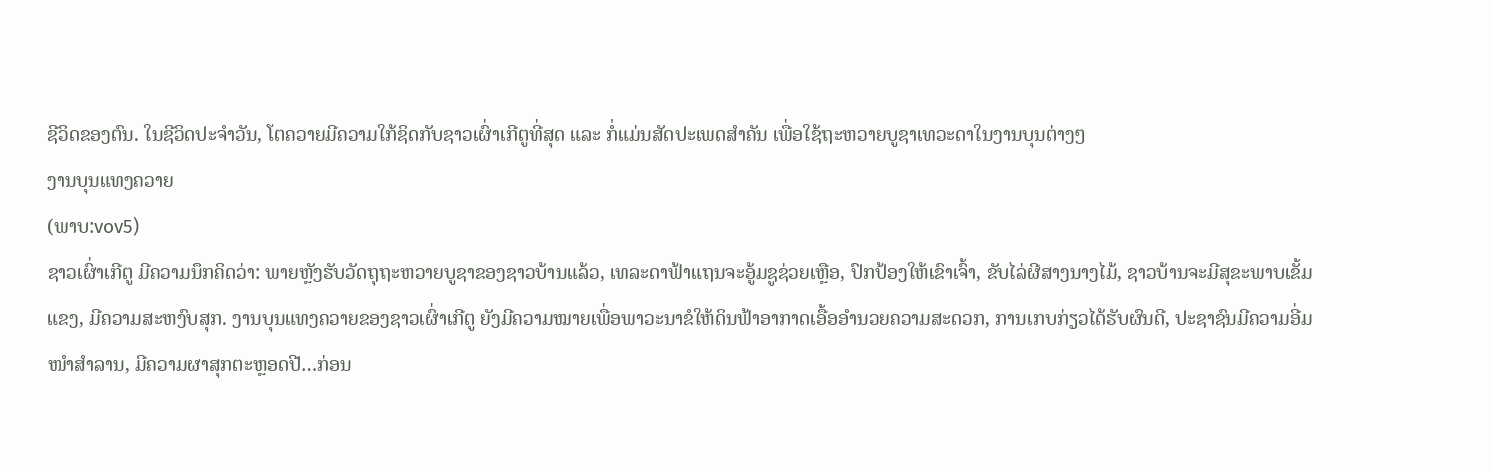ຊີວິດຂອງຕົນ. ໃນຊີວິດປະຈຳວັນ, ໂຕຄວາຍມີຄວາມໃກ້ຊິດກັບຊາວເຜົ່າເກີຕູທີ່ສຸດ ແລະ ກໍ່ແມ່ນສັດປະເພດສຳຄັນ ເພື່ອໃຊ້ຖະຫວາຍບູຊາເທວະດາໃນງານບຸນຕ່າງໆ
ງານບຸນແທງຄວາຍ
(ພາບ:vov5)
ຊາວເຜົ່າເກີຕູ ມີຄວາມນຶກຄິດວ່າ: ພາຍຫຼັງຮັບວັດຖຸຖະຫວາຍບູຊາຂອງຊາວບ້ານແລ້ວ, ເທລະດາຟ້າແຖນຈະອູ້ມຊູຊ່ວຍເຫຼືອ, ປົກປ້ອງໃຫ້ເຂົາເຈົ້າ, ຂັບໄລ່ຜີສາງນາງໄມ້, ຊາວບ້ານຈະມີສຸຂະພາບເຂັ້ມແຂງ, ມີຄວາມສະຫງົບສຸກ. ງານບຸນແທງຄວາຍຂອງຊາວເຜົ່າເກີຕູ ຍັງມີຄວາມໝາຍເພື່ອພາວະນາຂໍໃຫ້ດິນຟ້າອາກາດເອື້ອອຳນວຍຄວາມສະດວກ, ການເກບກ່ຽວໄດ້ຮັບຜົນດີ, ປະຊາຊົນມີຄວາມອີ່ມໜຳສຳລານ, ມີຄວາມຜາສຸກຕະຫຼອດປີ…ກ່ອນ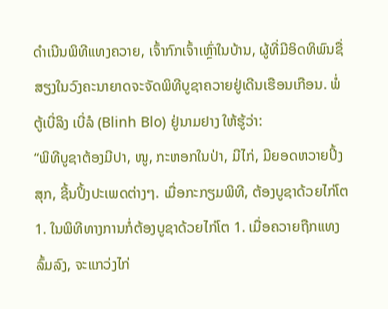ດຳເນີນພິທີແທງຄວາຍ, ເຈົ້າກົກເຈົ້າເຫຼົ່າໃນບ້ານ, ຜູ້ທີ່ມີອິດທິພົນຊື່ສຽງໃນວົງຄະນາຍາດຈະຈັດພິທີບູຊາຄວາຍຢູ່ເດີນເຮືອນເກືອນ. ພໍ່ຕູ້ເບີ່ລິງ ເບີ່ລໍ (Blinh Blo) ຢູ່ນາມຢາງ ໃຫ້ຮູ້ວ່າ:
“ພິທີບູຊາຕ້ອງມີປາ, ໜູ, ກະຫອກໃນປ່າ, ມີໄກ່, ມີຍອດຫວາຍປິ້ງສຸກ, ຊີ້ນປິ້ງປະເພດຕ່າງໆ. ເມື່ອກະກຽມພິທີ, ຕ້ອງບູຊາດ້ວຍໄກ່ໂຕ 1. ໃນພິທີທາງການກໍ່ຕ້ອງບູຊາດ້ວຍໄກ່ໂຕ 1. ເມື່ອຄວາຍຖືກແທງລົ້ມລົງ, ຈະແກວ່ງໄກ່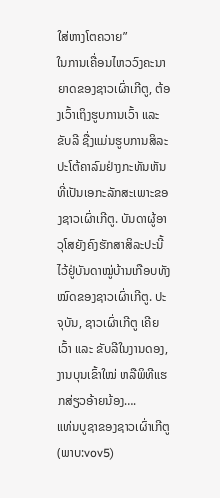ໃສ່ຫາງໂຕຄວາຍ”
ໃນການເຄື່ອນໄຫວວົງຄະນາຍາດຂອງຊາວເຜົ່າເກີຕູ, ຕ້ອງເວົ້າເຖິງຮູບການເວົ້າ ແລະ ຂັບລີ ຊື່ງແມ່ນຮູບການສິລະປະໂຕ້ຄາລົມຢ່າງກະທັນຫັນທີ່ເປັນເອກະລັກສະເພາະຂອງຊາວເຜົ່າເກີຕູ. ບັນດາຜູ້ອາວຸໂສຍັງຄົງຮັກສາສິລະປະນີ້ໄວ້ຢູ່ບັນດາໝູ່ບ້ານເກືອບທັງໝົດຂອງຊາວເຜົ່າເກີຕູ. ປະຈຸບັນ, ຊາວເຜົ່າເກີຕູ ເຄີຍເວົ້າ ແລະ ຂັບລີໃນງານດອງ, ງານບຸນເຂົ້າໃໝ່ ຫລືພິທີແຮກສ່ຽວອ້າຍນ້ອງ….
ແທ່ນບູຊາຂອງຊາວເຜົ່າເກີຕູ
(ພາບ:vov5)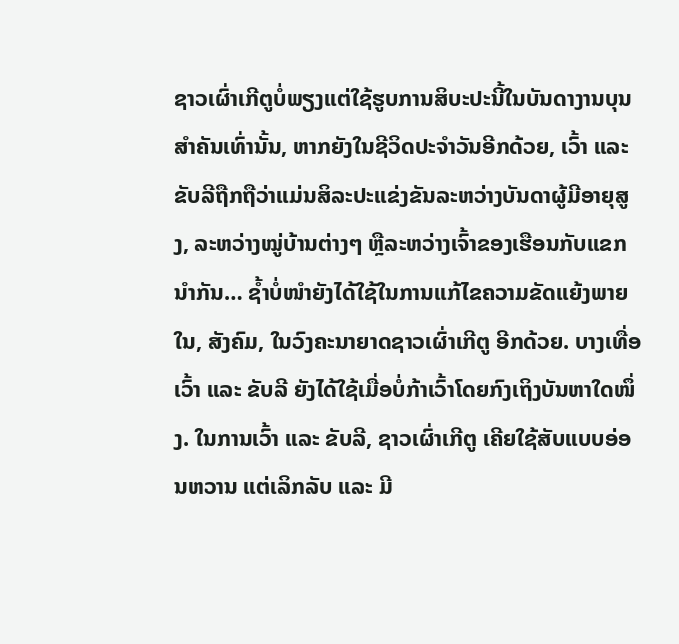ຊາວເຜົ່າເກີຕູບໍ່ພຽງແຕ່ໃຊ້ຮູບການສິບະປະນີ້ໃນບັນດາງານບຸນສຳຄັນເທົ່ານັ້ນ, ຫາກຍັງໃນຊີວິດປະຈຳວັນອີກດ້ວຍ, ເວົ້າ ແລະ ຂັບລີຖືກຖືວ່າແມ່ນສິລະປະແຂ່ງຂັນລະຫວ່າງບັນດາຜູ້ມີອາຍຸສູງ, ລະຫວ່າງໝູ່ບ້ານຕ່າງໆ ຫຼືລະຫວ່າງເຈົ້າຂອງເຮືອນກັບແຂກນຳກັນ… ຊ້ຳບໍ່ໜຳຍັງໄດ້ໃຊ້ໃນການແກ້ໄຂຄວາມຂັດແຍ້ງພາຍໃນ, ສັງຄົມ, ໃນວົງຄະນາຍາດຊາວເຜົ່າເກີຕູ ອີກດ້ວຍ. ບາງເທື່ອເວົ້າ ແລະ ຂັບລີ ຍັງໄດ້ໃຊ້ເມື່ອບໍ່ກ້າເວົ້າໂດຍກົງເຖິງບັນຫາໃດໜຶ່ງ. ໃນການເວົ້າ ແລະ ຂັບລີ, ຊາວເຜົ່າເກີຕູ ເຄີຍໃຊ້ສັບແບບອ່ອນຫວານ ແຕ່ເລິກລັບ ແລະ ມີ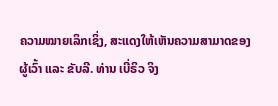ຄວາມໝາຍເລິກເຊິ່ງ, ສະແດງໃຫ້ເຫັນຄວາມສາມາດຂອງຜູ້ເວົ້າ ແລະ ຂັບລີ. ທ່ານ ເບີ່ຣິວ ຈິງ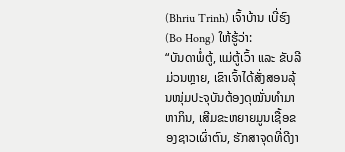(Bhriu Trinh) ເຈົ້າບ້ານ ເບີ່ຮົງ (Bo Hong) ໃຫ້ຮູ້ວ່າ:
“ບັນດາພໍ່ຕູ້, ແມ່ຕູ້ເວົ້າ ແລະ ຂັບລີມ່ວນຫຼາຍ, ເຂົາເຈົ້າໄດ້ສັ່ງສອນລຸ້ນໜຸ່ມປະຈຸບັນຕ້ອງດຸໝັ່ນທຳມາຫາກິນ, ເສີມຂະຫຍາຍມູນເຊື້ອຂອງຊາວເຜົ່າຕົນ, ຮັກສາຈຸດທີ່ດີງາ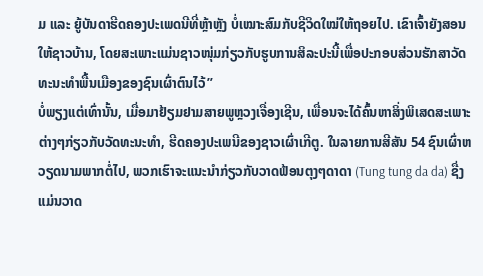ມ ແລະ ຍູ້ບັນດາຮີດຄອງປະເພດນີທີ່ຫຼ້າຫຼັງ ບໍ່ເໝາະສົມກັບຊີວິດໃໝ່ໃຫ້ຖອຍໄປ. ເຂົາເຈົ້າຍັງສອນໃຫ້ຊາວບ້ານ, ໂດຍສະເພາະແມ່ນຊາວໜຸ່ມກ່ຽວກັບຮູບການສິລະປະນີ້ເພື່ອປະກອບສ່ວນຮັກສາວັດທະນະທຳພື້ນເມືອງຂອງຊົນເຜົ່າຕົນໄວ້”
ບໍ່ພຽງແຕ່ເທົ່ານັ້ນ, ເມື່ອມາຢ້ຽມຢາມສາຍພູຫຼວງເຈື່ອງເຊີນ, ເພື່ອນຈະໄດ້ຄົ້ນຫາສິ່ງພິເສດສະເພາະຕ່າງໆກ່ຽວກັບວັດທະນະທຳ, ຮີດຄອງປະເພນີຂອງຊາວເຜົ່າເກີຕູ. ໃນລາຍການສີສັນ 54 ຊົນເຜົ່າຫວຽດນາມພາກຕໍ່ໄປ, ພວກເຮົາຈະແນະນຳກ່ຽວກັບວາດຟ້ອນຕຸງໆດາດາ (Tung tung da da) ຊື່ງແມ່ນວາດ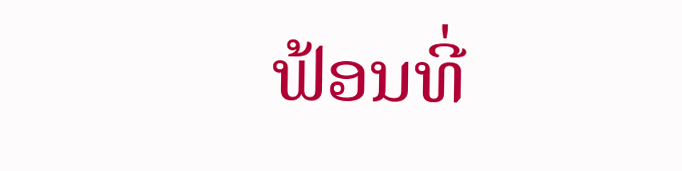ຟ້ອນທີ່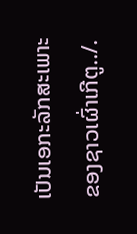ເປັນເອກະລັກສະເພາະຂອງຊາວເຜົ່າເກີຕູ../.